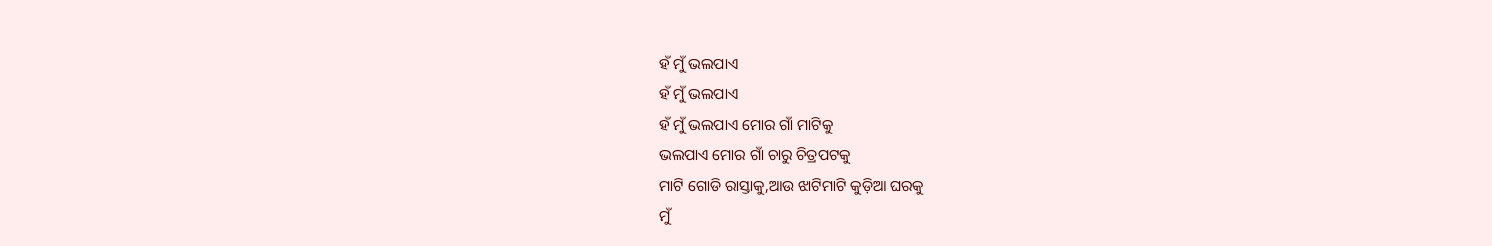ହଁ ମୁଁ ଭଲପାଏ
ହଁ ମୁଁ ଭଲପାଏ
ହଁ ମୁଁ ଭଲପାଏ ମୋର ଗାଁ ମାଟିକୁ
ଭଲପାଏ ମୋର ଗାଁ ଚାରୁ ଚିତ୍ରପଟକୁ
ମାଟି ଗୋଡି ରାସ୍ତାକୁ,ଆଉ ଝାଟିମାଟି କୁଡ଼ିଆ ଘରକୁ
ମୁଁ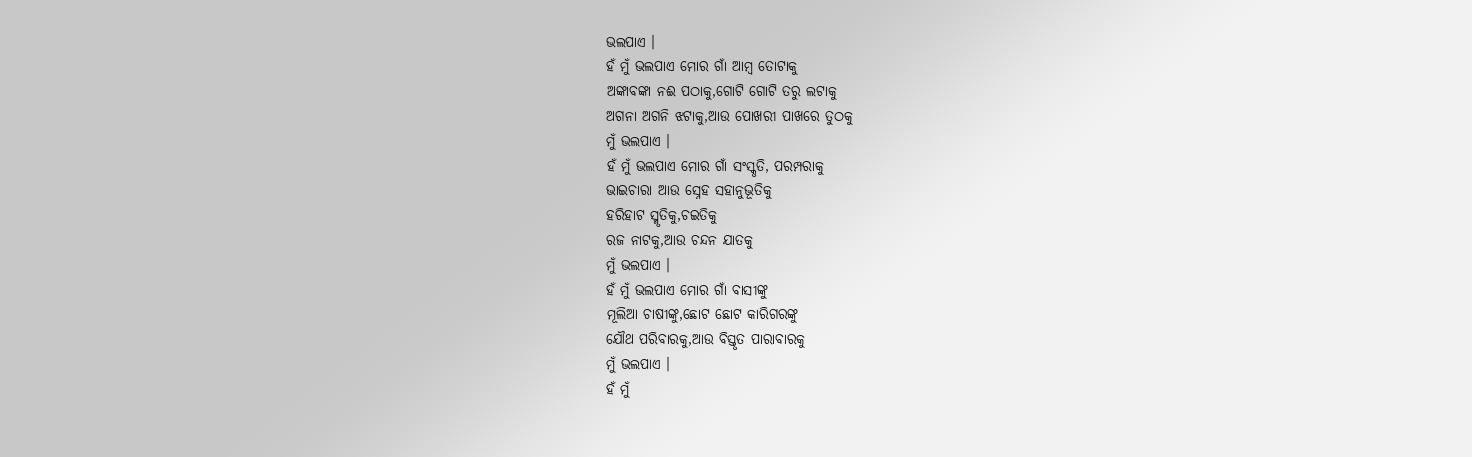ଭଲପାଏ ।
ହଁ ମୁଁ ଭଲପାଏ ମୋର ଗାଁ ଆମ୍ବ ତୋଟାକୁ
ଅଙ୍କାବଙ୍କା ନଈ ପଠାକୁ,ଗୋଟି ଗୋଟି ତରୁ ଲଟାକୁ
ଅଗନା ଅଗନି ଝଟାକୁ,ଆଉ ପୋଖରୀ ପାଖରେ ତୁଠକୁ
ମୁଁ ଭଲପାଏ ।
ହଁ ମୁଁ ଭଲପାଏ ମୋର ଗାଁ ସଂସ୍କୃତି, ପରମ୍ପରାକୁ
ଭାଇଚାରା ଆଉ ସ୍ନେହ ସହାନୁଭୂତିକୁ
ହରିହାଟ ସ୍ମୃତିକୁ,ଚଇତିକୁ
ରଜ ନାଟକୁ,ଆଉ ଚନ୍ଦନ ଯାତକୁ
ମୁଁ ଭଲପାଏ ।
ହଁ ମୁଁ ଭଲପାଏ ମୋର ଗାଁ ବାସୀଙ୍କୁ
ମୂଲିଆ ଚାଷୀଙ୍କୁ,ଛୋଟ ଛୋଟ କାରିଗରଙ୍କୁ
ଯୌଥ ପରିବାରକୁ,ଆଉ ବିସ୍ତୃତ ପାରାବାରକୁ
ମୁଁ ଭଲପାଏ ।
ହଁ ମୁଁ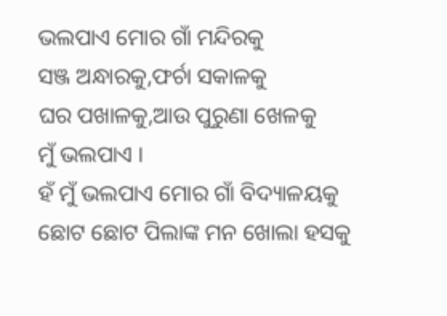ଭଲପାଏ ମୋର ଗାଁ ମନ୍ଦିରକୁ
ସଞ୍ଜ ଅନ୍ଧାରକୁ,ଫର୍ଚା ସକାଳକୁ
ଘର ପଖାଳକୁ,ଆଉ ପୁରୁଣା ଖେଳକୁ
ମୁଁ ଭଲପାଏ ।
ହଁ ମୁଁ ଭଲପାଏ ମୋର ଗାଁ ବିଦ୍ୟାଳୟକୁ
ଛୋଟ ଛୋଟ ପିଲାଙ୍କ ମନ ଖୋଲା ହସକୁ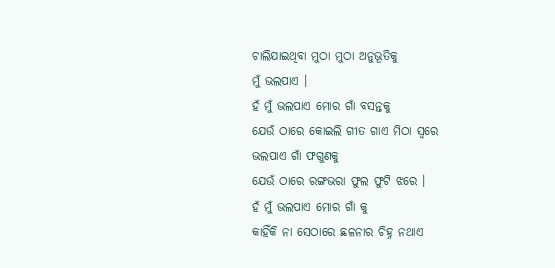ଚାଲିଯାଇଥିବା ମୁଠା ମୁଠା ଅନୁଭୂତିକୁ
ମୁଁ ଭଲପାଏ ।
ହଁ ମୁଁ ଭଲପାଏ ମୋର ଗାଁ ବସନ୍ତକୁ
ଯେଉଁ ଠାରେ କୋଇଲି ଗୀତ ଗାଏ ମିଠା ସ୍ୱରେ
ଭଲପାଏ ଗାଁ ଫଗୁଣକୁ
ଯେଉଁ ଠାରେ ରଙ୍ଗଭରା ଫୁଲ ଫୁଟି ଝରେ ।
ହଁ ମୁଁ ଭଲପାଏ ମୋର ଗାଁ କୁ
କାହିଁକି ନା ସେଠାରେ ଛଳନାର ଚିହ୍ନ ନଥାଏ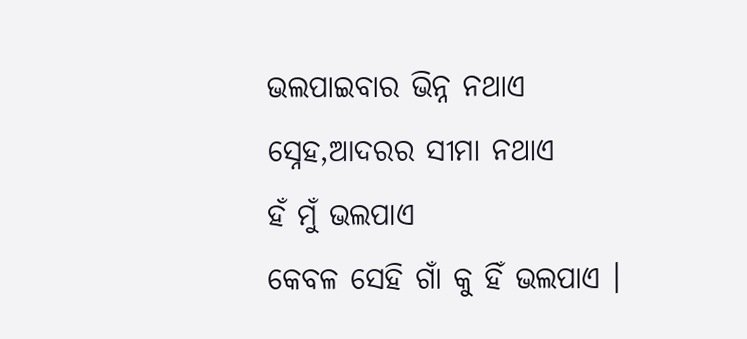ଭଲପାଇବାର ଭିନ୍ନ ନଥାଏ
ସ୍ନେହ,ଆଦରର ସୀମା ନଥାଏ
ହଁ ମୁଁ ଭଲପାଏ
କେବଳ ସେହି ଗାଁ କୁ ହିଁ ଭଲପାଏ ।